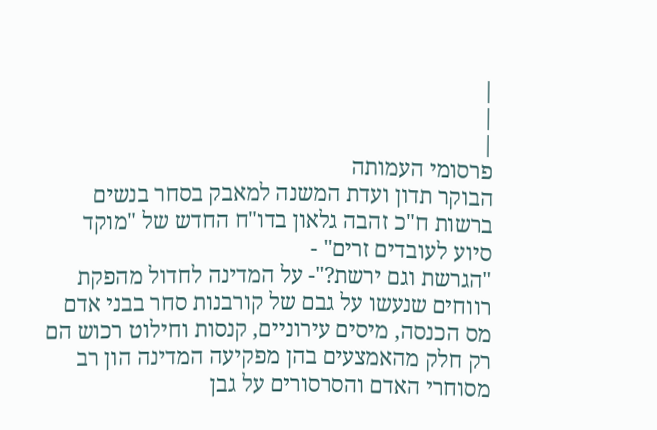|
|
|
פרסומי העמותה
הבוקר תדון ועדת המשנה למאבק בסחר בנשים ברשות ח"כ זהבה גלאון בדו"ח החדש של "מוקד סיוע לעובדים זרים" -
"הגרשת וגם ירשת?"- על המדינה לחדול מהפקת רווחים שנעשו על גבם של קורבנות סחר בבני אדם
מס הכנסה, מיסים עירוניים, קנסות וחילוט רכוש הם רק חלק מהאמצעים בהן מפקיעה המדינה הון רב מסוחרי האדם והסרסורים על גבן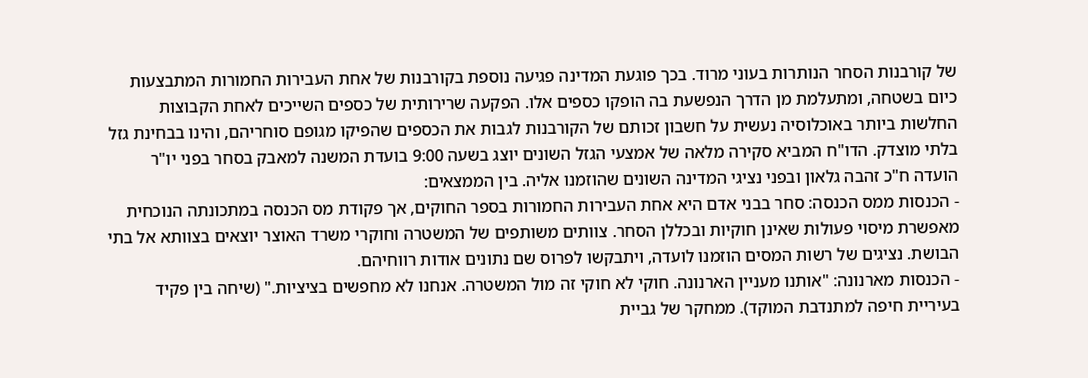של קורבנות הסחר הנותרות בעוני מרוד. בכך פוגעת המדינה פגיעה נוספת בקורבנות של אחת העבירות החמורות המתבצעות כיום בשטחה, ומתעלמת מן הדרך הנפשעת בה הופקו כספים אלו. הפקעה שרירותית של כספים השייכים לאחת הקבוצות החלשות ביותר באוכלוסיה נעשית על חשבון זכותם של הקורבנות לגבות את הכספים שהפיקו מגופם סוחריהם, והינו בבחינת גזל בלתי מוצדק. הדו"ח המביא סקירה מלאה של אמצעי הגזל השונים יוצג בשעה 9:00 בועדת המשנה למאבק בסחר בפני יו"ר הועדה ח"כ זהבה גלאון ובפני נציגי המדינה השונים שהוזמנו אליה. בין הממצאים:
- הכנסות ממס הכנסה: סחר בבני אדם היא אחת העבירות החמורות בספר החוקים, אך פקודת מס הכנסה במתכונתה הנוכחית מאפשרת מיסוי פעולות שאינן חוקיות ובכללן הסחר. צוותים משותפים של המשטרה וחוקרי משרד האוצר יוצאים בצוותא אל בתי הבושת. נציגים של רשות המסים הוזמנו לועדה, ויתבקשו לפרוס שם נתונים אודות רווחיהם.
- הכנסות מארנונה: "אותנו מעניין הארנונה. חוקי לא חוקי זה מול המשטרה. אנחנו לא מחפשים בציציות." (שיחה בין פקיד בעיריית חיפה למתנדבת המוקד). ממחקר של גביית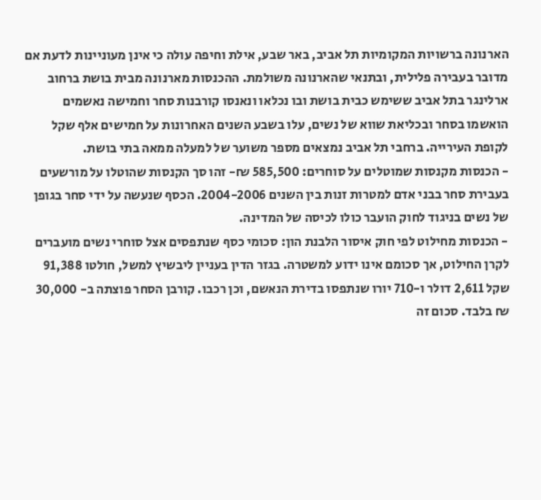הארנונה ברשויות המקומיות תל אביב, באר שבע, אילת וחיפה עולה כי אינן מעוניינות לדעת אם מדובר בעבירה פלילית, ובתנאי שהארנונה משולמת. ההכנסות מארנונה מבית בושת ברחוב ארלינגר בתל אביב ששימש כבית בושת ובו נכלאו ונאנסו קורבנות סחר וחמישה נאשמים הואשמו בסחר ובכליאת שווא של נשים, עלו בשבע השנים האחרונות על חמישים אלף שקל לקופת העירייה. ברחבי תל אביב נמצאים מספר משוער של למעלה ממאה בתי בושת.
- הכנסות מקנסות שמוטלים על סוחרים: 585,500 ₪- זהו סך הקנסות שהוטלו על מורשעים בעבירת סחר בבני אדם למטרות זנות בין השנים 2004-2006. הכסף שנעשה על ידי סחר בגופן של נשים בניגוד לחוק הועבר כולו לכיסה של המדינה.
- הכנסות מחילוט לפי חוק איסור הלבנת הון: סכומי כסף שנתפסים אצל סוחרי נשים מועברים לקרן החילוט, אך סכומם אינו ידוע למשטרה. בגזר הדין בעניין ליבשיץ למשל, חולטו 91,388 שקל 2,611 דולר ו-710 יורו שנתפסו בדירת הנאשם, וכן רכבו. קורבן הסחר פוצתה ב- 30,000 ₪ בלבד. סכום זה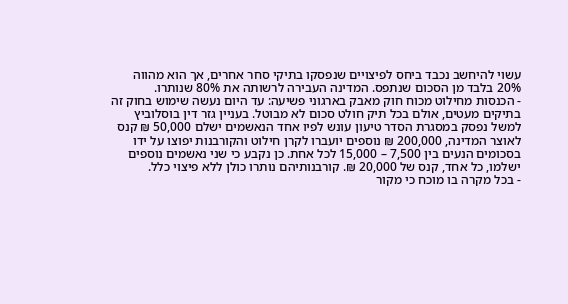עשוי להיחשב נכבד ביחס לפיצויים שנפסקו בתיקי סחר אחרים, אך הוא מהווה 20% בלבד מן הסכום שנתפס. המדינה העבירה לרשותה את 80% שנותרו.
- הכנסות מחילוט מכוח חוק מאבק בארגוני פשיעה: עד היום נעשה שימוש בחוק זה בתיקים מעטים, אולם בכל תיק חולט סכום לא מבוטל. בעניין גזר דין בוסלוביץ למשל נפסק במסגרת הסדר טיעון עונש לפיו אחד הנאשמים ישלם 50,000 ₪ קנס לאוצר המדינה, 200,000 ₪ נוספים יועברו לקרן חילוט והקורבנות יפוצו על ידו בסכומים הנעים בין 7,500 – 15,000 לכל אחת. כן נקבע כי שני נאשמים נוספים ישלמו, כל אחד, קנס של 20,000 ₪. קורבנותיהם נותרו כולן ללא פיצוי כלל.
- בכל מקרה בו מוכח כי מקור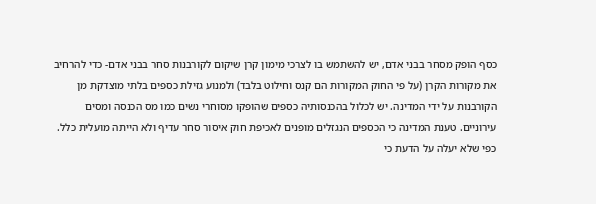כסף הופק מסחר בבני אדם, יש להשתמש בו לצרכי מימון קרן שיקום לקורבנות סחר בבני אדם- כדי להרחיב את מקורות הקרן (על פי החוק המקורות הם קנס וחילוט בלבד) ולמנוע גזילת כספים בלתי מוצדקת מן הקורבנות על ידי המדינה. יש לכלול בהכנסותיה כספים שהופקו מסוחרי נשים כמו מס הכנסה ומסים עירוניים. טענת המדינה כי הכספים הנגזלים מופנים לאכיפת חוק איסור סחר עדיף ולא הייתה מועלית כלל. כפי שלא יעלה על הדעת כי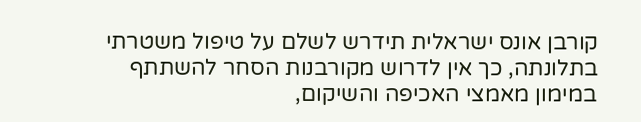קורבן אונס ישראלית תידרש לשלם על טיפול משטרתי בתלונתה, כך אין לדרוש מקורבנות הסחר להשתתף במימון מאמצי האכיפה והשיקום,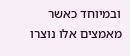ובמיוחד כאשר מאמצים אלו נוצרו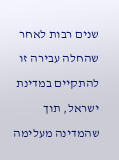שנים רבות לאחר שהחלה עבירה זו להתקיים במדינת ישראל, תוך שהמדינה מעלימה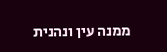ממנה עין ונהנית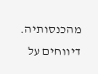מהכנסותיה.
דיווחים על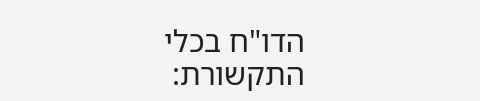הדו"ח בכלי התקשורת: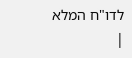לדו"ח המלא
|